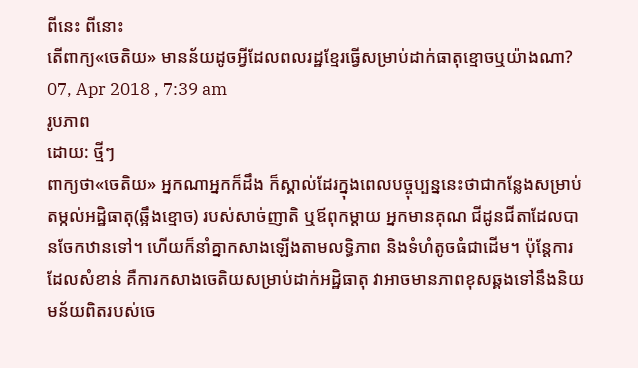ពីនេះ ពីនោះ
តើពាក្យ«ចេតិយ» មានន័យដូចអ្វីដែលពលរដ្ឋខ្មែរធ្វើសម្រាប់ដាក់ធាតុខ្មោចឬយ៉ាងណា?
07, Apr 2018 , 7:39 am
រូបភាព
ដោយ: ថ្មីៗ
ពាក្យថា«ចេតិយ» អ្នកណាអ្នកក៏ដឹង ក៏ស្គាល់ដែរក្នុងពេលបច្ចុប្បន្ននេះថាជាកន្លែងសម្រាប់តម្កល់អដ្ឋិធាតុ(ឆ្អឹងខ្មោច) របស់សាច់ញាតិ ឬឪពុកម្ដាយ អ្នកមានគុណ ជីដូនជីតាដែលបានចែកឋានទៅ។ ហើយក៏នាំគ្នាកសាងឡើងតាមលទ្ធិភាព និងទំហំតូចធំជាដើម។ ប៉ុន្តែការដែលសំខាន់ គឺការកសាងចេតិយសម្រាប់ដាក់អដ្ឋិធាតុ វាអាចមានភាពខុសឆ្គងទៅនឹងនិយមន័យពិតរបស់ចេ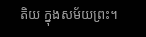តិយ ក្នុងសម័យព្រះ។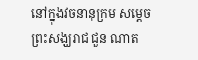នៅក្នុងវចនានុក្រម សម្ដេចព្រះសង្ឃរាជ ជួន ណាត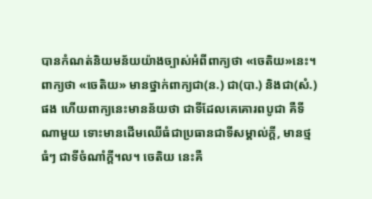បានកំណត់និយមន័យយ៉ាងច្បាស់អំពីពាក្យថា «ចេតិយ»នេះ។ ពាក្យថា «ចេតិយ» មានថ្នាក់ពាក្យជា(ន.) ជា(បា.) និងជា(សំ.)ផង ហើយពាក្យនេះមានន័យថា ជាទីដែលគេគោរពបូជា គឺទីណាមួយ ទោះមានដើមឈើធំជាប្រធានជាទីសម្គាល់ក្ដី, មានថ្មធំៗ ជាទីចំណាំក្ដី។ល។ ចេតិយ នេះគឺ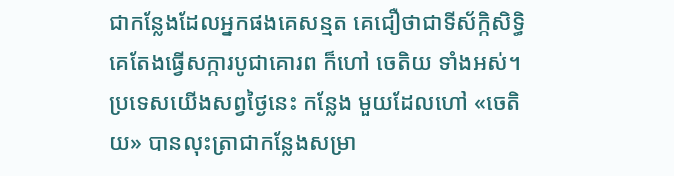ជាកន្លែងដែលអ្នកផងគេសន្មត គេជឿថាជាទីស័ក្កិសិទ្ធិ គេតែងធ្វើសក្ការបូជាគោរព ក៏ហៅ ចេតិយ ទាំងអស់។ ប្រទេសយើងសព្វថ្ងៃនេះ កន្លែង មួយដែលហៅ «ចេតិយ» បានលុះត្រាជាកន្លែងសម្រា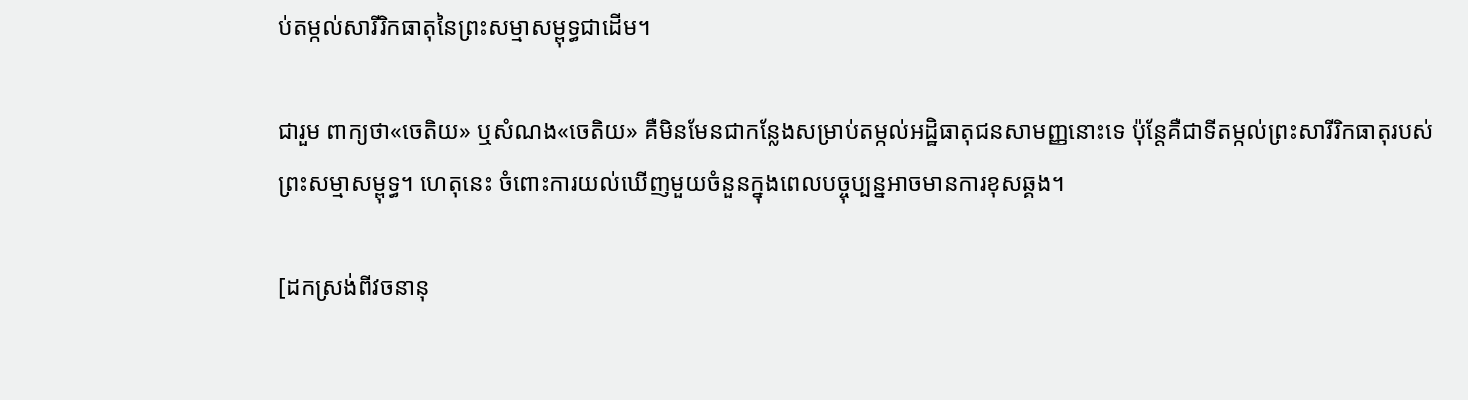ប់តម្កល់សារីរិកធាតុនៃព្រះសម្មាសម្ពុទ្ធជាដើម។

ជារួម ពាក្យថា«ចេតិយ» ឬសំណង«ចេតិយ» គឺមិនមែនជាកន្លែងសម្រាប់តម្កល់អដ្ឋិធាតុជនសាមញ្ញនោះទេ ប៉ុន្តែគឺជាទីតម្កល់ព្រះសារីរិកធាតុរបស់ព្រះសម្មាសម្ពុទ្ធ។ ហេតុនេះ ចំពោះការយល់ឃើញមួយចំនួនក្នុងពេលបច្ចុប្បន្នអាចមានការខុសឆ្គង។

[ដកស្រង់ពីវចនានុ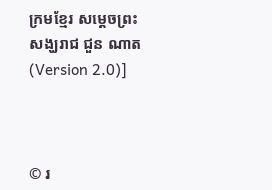ក្រមខ្មែរ សម្តេចព្រះសង្ឃរាជ ជួន ណាត (Version 2.0)]



© រ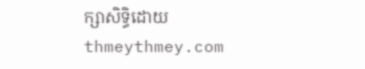ក្សាសិទ្ធិដោយ thmeythmey.com